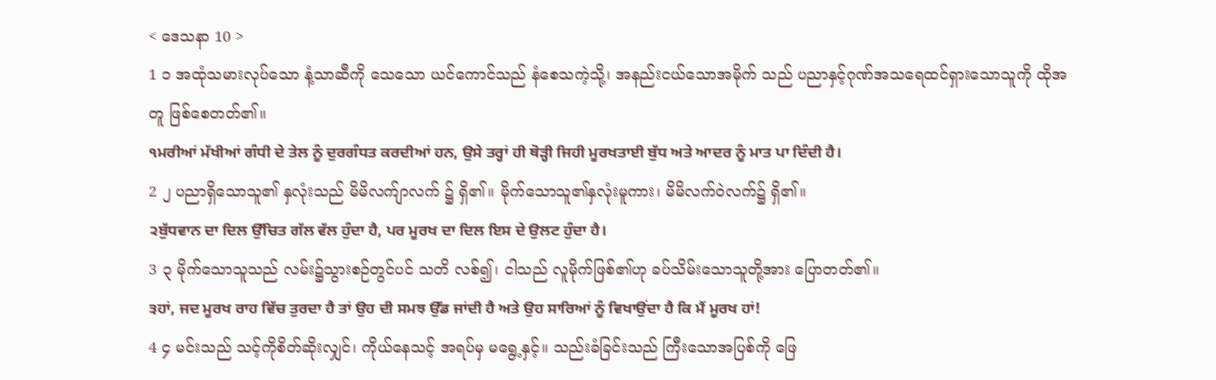< ဒေသနာ 10 >
1 ၁ အထုံသမားလုပ်သော နံ့သာဆီကို သေသော ယင်ကောင်သည် နံစေသကဲ့သို့၊ အနည်းငယ်သောအမိုက် သည် ပညာနှင့်ဂုဏ်အသရေထင်ရှားသောသူကို ထိုအတူ ဖြစ်စေတတ်၏။
੧ਮਰੀਆਂ ਮੱਖੀਆਂ ਗੰਧੀ ਦੇ ਤੇਲ ਨੂੰ ਦੁਰਗੰਧਤ ਕਰਦੀਆਂ ਹਨ, ਉਸੇ ਤਰ੍ਹਾਂ ਹੀ ਥੋੜ੍ਹੀ ਜਿਹੀ ਮੂਰਖਤਾਈ ਬੁੱਧ ਅਤੇ ਆਦਰ ਨੂੰ ਮਾਤ ਪਾ ਦਿੰਦੀ ਹੈ।
2 ၂ ပညာရှိသောသူ၏ နှလုံးသည် မိမိလက်ျာလက် ၌ ရှိ၏။ မိုက်သောသူ၏နှလုံးမူကား၊ မိမိလက်ဝဲလက်၌ ရှိ၏။
੨ਬੁੱਧਵਾਨ ਦਾ ਦਿਲ ਉੱਚਿਤ ਗੱਲ ਵੱਲ ਹੁੰਦਾ ਹੈ, ਪਰ ਮੂਰਖ ਦਾ ਦਿਲ ਇਸ ਦੇ ਉਲਟ ਹੁੰਦਾ ਹੈ।
3 ၃ မိုက်သောသူသည် လမ်း၌သွားစဉ်တွင်ပင် သတိ လစ်၍၊ ငါသည် လူမိုက်ဖြစ်၏ဟု ခပ်သိမ်းသောသူတို့အား ပြောတတ်၏။
੩ਹਾਂ, ਜਦ ਮੂਰਖ ਰਾਹ ਵਿੱਚ ਤੁਰਦਾ ਹੈ ਤਾਂ ਉਹ ਦੀ ਸਮਝ ਉੱਡ ਜਾਂਦੀ ਹੈ ਅਤੇ ਉਹ ਸਾਰਿਆਂ ਨੂੰ ਵਿਖਾਉਂਦਾ ਹੈ ਕਿ ਮੈਂ ਮੂਰਖ ਹਾਂ!
4 ၄ မင်းသည် သင့်ကိုစိတ်ဆိုးလျှင်၊ ကိုယ်နေသင့် အရပ်မှ မရွေ့နှင့်။ သည်းခံခြင်းသည် ကြီးသောအပြစ်ကို ဖြေ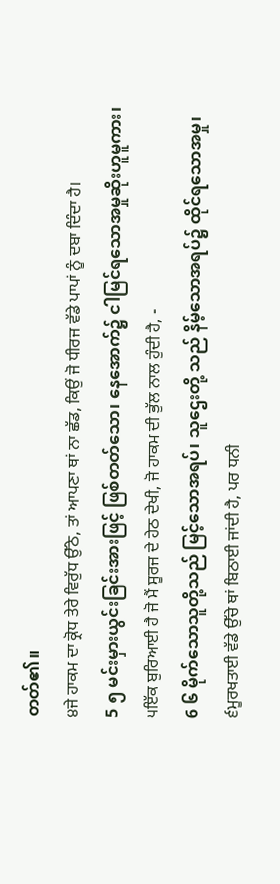တတ်၏။
੪ਜੇ ਹਾਕਮ ਦਾ ਕ੍ਰੋਧ ਤੇਰੇ ਵਿਰੁੱਧ ਉੱਠੇ, ਤਾਂ ਆਪਣਾ ਥਾਂ ਨਾ ਛੱਡ, ਕਿਉਂ ਜੋ ਧੀਰਜ ਵੱਡੇ ਪਾਪਾਂ ਨੂੰ ਦਬਾ ਦਿੰਦਾ ਹੈ।
5 ၅ မင်းမှားယွင်းခြင်းအားဖြင့် ဖြစ်တတ်သော၊ နေအောက်၌ ငါမြင်ရသောအမှုဆိုးဟူမူကား၊
੫ਇੱਕ ਬੁਰਿਆਈ ਹੈ ਜੋ ਮੈਂ ਸੂਰਜ ਦੇ ਹੇਠ ਦੇਖੀ, ਜੋ ਹਾਕਮ ਦੀ ਭੁੱਲ ਨਾਲ ਹੁੰਦੀ ਹੈ, -
6 ၆ မိုက်သောသူတို့သည် မြင့်သောအရပ်၊ သူဌေးတို့ သည် နိမ့်သောအရပ်၌ ထိုင်ရသောအမှု၊
੬ਮੂਰਖਤਾਈ ਵੱਡੇ ਉੱਚੇ ਥਾਂ ਬਿਠਾਈ ਜਾਂਦੀ ਹੈ, ਪਰ ਧਨੀ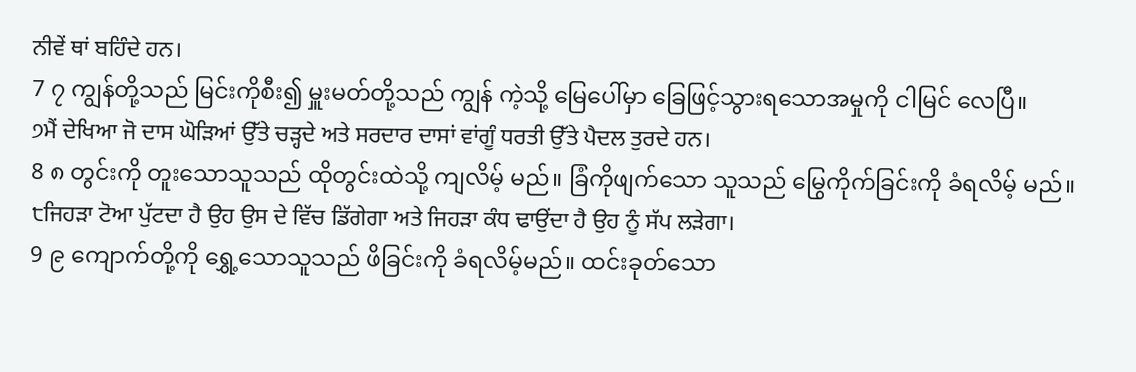ਨੀਵੇਂ ਥਾਂ ਬਹਿੰਦੇ ਹਨ।
7 ၇ ကျွန်တို့သည် မြင်းကိုစီး၍ မှူးမတ်တို့သည် ကျွန် ကဲ့သို့ မြေပေါ်မှာ ခြေဖြင့်သွားရသောအမှုကို ငါမြင် လေပြီ။
੭ਮੈਂ ਦੇਖਿਆ ਜੋ ਦਾਸ ਘੋੜਿਆਂ ਉੱਤੇ ਚੜ੍ਹਦੇ ਅਤੇ ਸਰਦਾਰ ਦਾਸਾਂ ਵਾਂਗੂੰ ਧਰਤੀ ਉੱਤੇ ਪੈਦਲ ਤੁਰਦੇ ਹਨ।
8 ၈ တွင်းကို တူးသောသူသည် ထိုတွင်းထဲသို့ ကျလိမ့် မည်။ ခြံကိုဖျက်သော သူသည် မြွေကိုက်ခြင်းကို ခံရလိမ့် မည်။
੮ਜਿਹੜਾ ਟੋਆ ਪੁੱਟਦਾ ਹੈ ਉਹ ਉਸ ਦੇ ਵਿੱਚ ਡਿੱਗੇਗਾ ਅਤੇ ਜਿਹੜਾ ਕੰਧ ਢਾਉਂਦਾ ਹੈ ਉਹ ਨੂੰ ਸੱਪ ਲੜੇਗਾ।
9 ၉ ကျောက်တို့ကို ရွှေ့သောသူသည် ဖိခြင်းကို ခံရလိမ့်မည်။ ထင်းခုတ်သော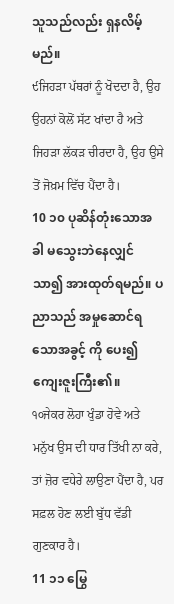သူသည်လည်း ရှနလိမ့်မည်။
੯ਜਿਹੜਾ ਪੱਥਰਾਂ ਨੂੰ ਖੋਦਦਾ ਹੈ, ਉਹ ਉਹਨਾਂ ਕੋਲੋਂ ਸੱਟ ਖਾਂਦਾ ਹੈ ਅਤੇ ਜਿਹੜਾ ਲੱਕੜ ਚੀਰਦਾ ਹੈ, ਉਹ ਉਸੇ ਤੋਂ ਜੋਖ਼ਮ ਵਿੱਚ ਪੈਂਦਾ ਹੈ।
10 ၁၀ ပုဆိန်တုံးသောအခါ မသွေးဘဲနေလျှင်သာ၍ အားထုတ်ရမည်။ ပညာသည် အမှုဆောင်ရသောအခွင့် ကို ပေး၍ ကျေးဇူးကြီး၏။
੧੦ਜੇਕਰ ਲੋਹਾ ਖੁੰਡਾ ਹੋਵੇ ਅਤੇ ਮਨੁੱਖ ਉਸ ਦੀ ਧਾਰ ਤਿੱਖੀ ਨਾ ਕਰੇ, ਤਾਂ ਜ਼ੋਰ ਵਧੇਰੇ ਲਾਉਣਾ ਪੈਂਦਾ ਹੈ, ਪਰ ਸਫ਼ਲ ਹੋਣ ਲਈ ਬੁੱਧ ਵੱਡੀ ਗੁਣਕਾਰ ਹੈ।
11 ၁၁ မြွေ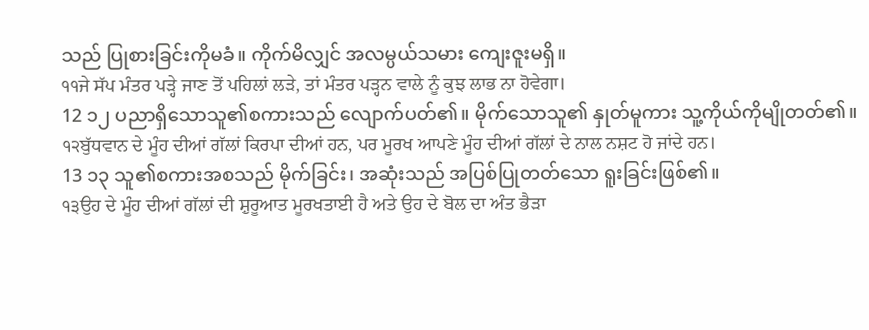သည် ပြုစားခြင်းကိုမခံ။ ကိုက်မိလျှင် အလမ္ပယ်သမား ကျေးဇူးမရှိ။
੧੧ਜੇ ਸੱਪ ਮੰਤਰ ਪੜ੍ਹੇ ਜਾਣ ਤੋਂ ਪਹਿਲਾਂ ਲੜੇ, ਤਾਂ ਮੰਤਰ ਪੜ੍ਹਨ ਵਾਲੇ ਨੂੰ ਕੁਝ ਲਾਭ ਨਾ ਹੋਵੇਗਾ।
12 ၁၂ ပညာရှိသောသူ၏စကားသည် လျောက်ပတ်၏။ မိုက်သောသူ၏ နှုတ်မူကား သူ့ကိုယ်ကိုမျိုတတ်၏။
੧੨ਬੁੱਧਵਾਨ ਦੇ ਮੂੰਹ ਦੀਆਂ ਗੱਲਾਂ ਕਿਰਪਾ ਦੀਆਂ ਹਨ, ਪਰ ਮੂਰਖ ਆਪਣੇ ਮੂੰਹ ਦੀਆਂ ਗੱਲਾਂ ਦੇ ਨਾਲ ਨਸ਼ਟ ਹੋ ਜਾਂਦੇ ਹਨ।
13 ၁၃ သူ၏စကားအစသည် မိုက်ခြင်း၊ အဆုံးသည် အပြစ်ပြုတတ်သော ရူးခြင်းဖြစ်၏။
੧੩ਉਹ ਦੇ ਮੂੰਹ ਦੀਆਂ ਗੱਲਾਂ ਦੀ ਸ਼ੁਰੂਆਤ ਮੂਰਖਤਾਈ ਹੈ ਅਤੇ ਉਹ ਦੇ ਬੋਲ ਦਾ ਅੰਤ ਭੈੜਾ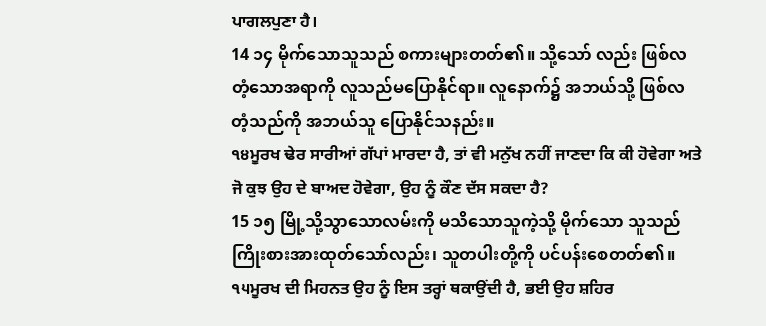ਪਾਗਲਪੁਣਾ ਹੈ।
14 ၁၄ မိုက်သောသူသည် စကားများတတ်၏။ သို့သော် လည်း ဖြစ်လတံ့သောအရာကို လူသည်မပြောနိုင်ရာ။ လူနောက်၌ အဘယ်သို့ ဖြစ်လတံ့သည်ကို အဘယ်သူ ပြောနိုင်သနည်း။
੧੪ਮੂਰਖ ਢੇਰ ਸਾਰੀਆਂ ਗੱਪਾਂ ਮਾਰਦਾ ਹੈ, ਤਾਂ ਵੀ ਮਨੁੱਖ ਨਹੀਂ ਜਾਣਦਾ ਕਿ ਕੀ ਹੋਵੇਗਾ ਅਤੇ ਜੋ ਕੁਝ ਉਹ ਦੇ ਬਾਅਦ ਹੋਵੇਗਾ, ਉਹ ਨੂੰ ਕੌਣ ਦੱਸ ਸਕਦਾ ਹੈ?
15 ၁၅ မြို့သို့သွာသောလမ်းကို မသိသောသူကဲ့သို့ မိုက်သော သူသည် ကြိုးစားအားထုတ်သော်လည်း၊ သူတပါးတို့ကို ပင်ပန်းစေတတ်၏။
੧੫ਮੂਰਖ ਦੀ ਮਿਹਨਤ ਉਹ ਨੂੰ ਇਸ ਤਰ੍ਹਾਂ ਥਕਾਉਂਦੀ ਹੈ, ਭਈ ਉਹ ਸ਼ਹਿਰ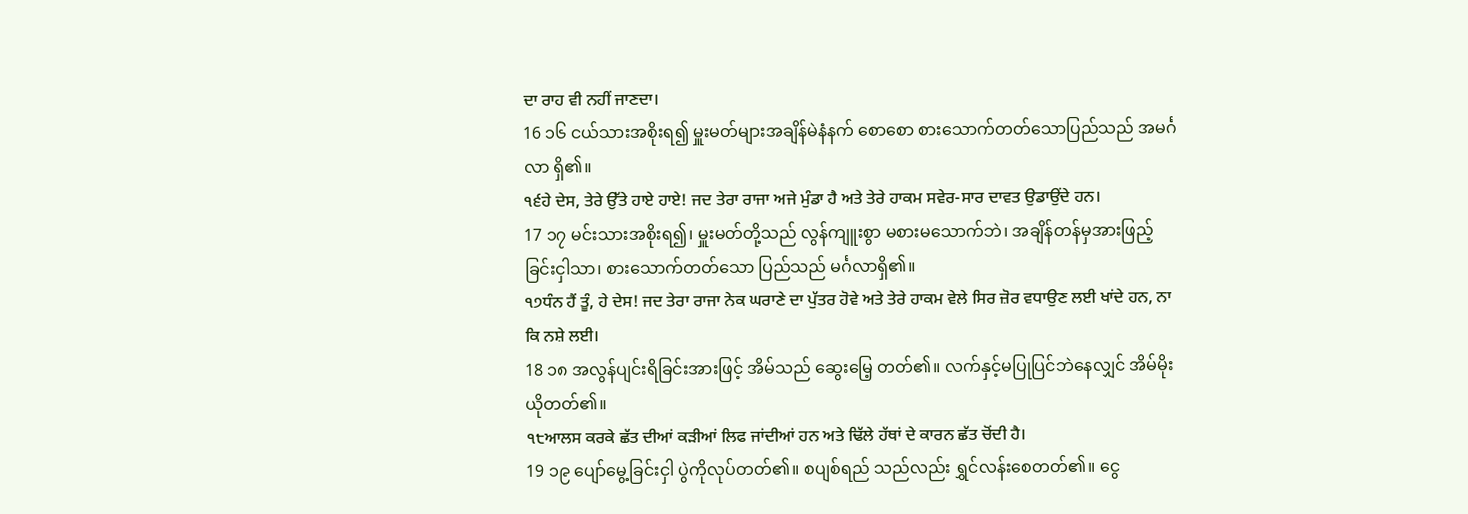ਦਾ ਰਾਹ ਵੀ ਨਹੀਂ ਜਾਣਦਾ।
16 ၁၆ ငယ်သားအစိုးရ၍ မှူးမတ်များအချိန်မဲနံနက် စောစော စားသောက်တတ်သောပြည်သည် အမင်္ဂလာ ရှိ၏။
੧੬ਹੇ ਦੇਸ, ਤੇਰੇ ਉੱਤੇ ਹਾਏ ਹਾਏ! ਜਦ ਤੇਰਾ ਰਾਜਾ ਅਜੇ ਮੁੰਡਾ ਹੈ ਅਤੇ ਤੇਰੇ ਹਾਕਮ ਸਵੇਰ-ਸਾਰ ਦਾਵਤ ਉਡਾਉਂਦੇ ਹਨ।
17 ၁၇ မင်းသားအစိုးရ၍၊ မှူးမတ်တို့သည် လွန်ကျူးစွာ မစားမသောက်ဘဲ၊ အချိန်တန်မှအားဖြည့်ခြင်းငှါသာ၊ စားသောက်တတ်သော ပြည်သည် မင်္ဂလာရှိ၏။
੧੭ਧੰਨ ਹੈਂ ਤੂੰ, ਹੇ ਦੇਸ! ਜਦ ਤੇਰਾ ਰਾਜਾ ਨੇਕ ਘਰਾਣੇ ਦਾ ਪੁੱਤਰ ਹੋਵੇ ਅਤੇ ਤੇਰੇ ਹਾਕਮ ਵੇਲੇ ਸਿਰ ਜ਼ੋਰ ਵਧਾਉਣ ਲਈ ਖਾਂਦੇ ਹਨ, ਨਾ ਕਿ ਨਸ਼ੇ ਲਈ।
18 ၁၈ အလွန်ပျင်းရိခြင်းအားဖြင့် အိမ်သည် ဆွေးမြေ့ တတ်၏။ လက်နှင့်မပြုပြင်ဘဲနေလျှင် အိမ်မိုးယိုတတ်၏။
੧੮ਆਲਸ ਕਰਕੇ ਛੱਤ ਦੀਆਂ ਕੜੀਆਂ ਲਿਫ ਜਾਂਦੀਆਂ ਹਨ ਅਤੇ ਢਿੱਲੇ ਹੱਥਾਂ ਦੇ ਕਾਰਨ ਛੱਤ ਚੋਂਦੀ ਹੈ।
19 ၁၉ ပျော်မွေ့ခြင်းငှါ ပွဲကိုလုပ်တတ်၏။ စပျစ်ရည် သည်လည်း ရွှင်လန်းစေတတ်၏။ ငွေ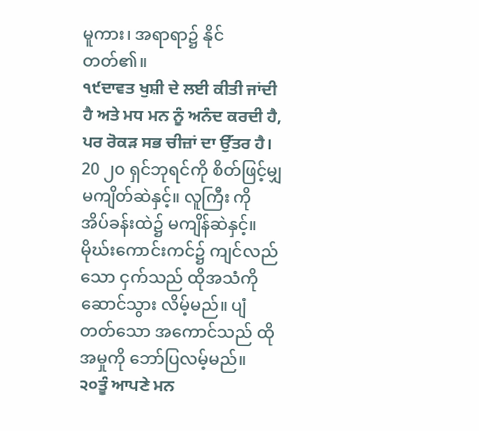မူကား၊ အရာရာ၌ နိုင်တတ်၏။
੧੯ਦਾਵਤ ਖੁਸ਼ੀ ਦੇ ਲਈ ਕੀਤੀ ਜਾਂਦੀ ਹੈ ਅਤੇ ਮਧ ਮਨ ਨੂੰ ਅਨੰਦ ਕਰਦੀ ਹੈ, ਪਰ ਰੋਕੜ ਸਭ ਚੀਜ਼ਾਂ ਦਾ ਉੱਤਰ ਹੈ।
20 ၂၀ ရှင်ဘုရင်ကို စိတ်ဖြင့်မျှ မကျိတ်ဆဲနှင့်။ လူကြီး ကို အိပ်ခန်းထဲ၌ မကျိန်ဆဲနှင့်။ မိုဃ်းကောင်းကင်၌ ကျင်လည်သော ငှက်သည် ထိုအသံကို ဆောင်သွား လိမ့်မည်။ ပျံတတ်သော အကောင်သည် ထိုအမှုကို ဘော်ပြလမ့်မည်။
੨੦ਤੂੰ ਆਪਣੇ ਮਨ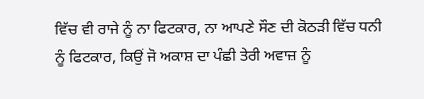ਵਿੱਚ ਵੀ ਰਾਜੇ ਨੂੰ ਨਾ ਫਿਟਕਾਰ, ਨਾ ਆਪਣੇ ਸੌਣ ਦੀ ਕੋਠੜੀ ਵਿੱਚ ਧਨੀ ਨੂੰ ਫਿਟਕਾਰ, ਕਿਉਂ ਜੋ ਅਕਾਸ਼ ਦਾ ਪੰਛੀ ਤੇਰੀ ਅਵਾਜ਼ ਨੂੰ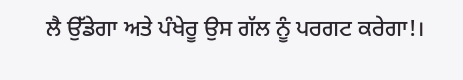ਲੈ ਉੱਡੇਗਾ ਅਤੇ ਪੰਖੇਰੂ ਉਸ ਗੱਲ ਨੂੰ ਪਰਗਟ ਕਰੇਗਾ!।